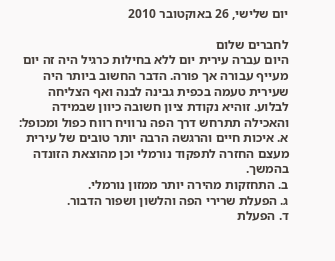יום שלישי, 26 באוקטובר 2010

לחברים שלום
היום עברה עירית יום ללא בחילות כרגיל היה זה יום מעייף עבורה אך פורה. הדבר החשוב ביותר היה שעירית טעמה בכפית גבינה לבנה ואף הצליחה לבלוע. זוהיא נקודת ציון חשובה כיוון שבמידה והאכילה תתרחש דרך הפה נרוויח רווח כפול ומכופל:
א. איכות חיים והרגשה הרבה יותר טובים של עירית מעצם החזרה לתפקוד נורמלי וכן מהוצאת הזונדה בהמשך.
ב. התחזקות מהירה יותר ממזון נורמלי.
ג. הפעלת שרירי הפה והלשון ושפור הדבור.
ד. הפעלת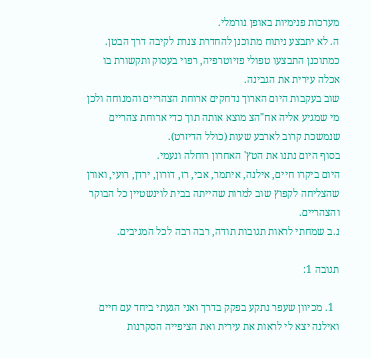מערכות פנימיות באופן נורמלי.
ה. לא יתבצע ניתוח מתוכנן להחדרת צנרת לקיבה דרך הבטן.
כמתוכנן התבצעו טפולי פזיוטרפיה, רפוי בעסוק ותקשורת בו אכלה עירית את הגבינה.
שוב בעקבות היום הארוך נדחקים ארוחת הצהריים והמנוחה ולכן מי שמגיע אליה אח"הצ מוצא אותה תוך כדי ארוחת צהריים שנמשכת קרוב לארבע שעות (כולל הדיזרט).
בסוף היום נתנו את הטץ' האחרון רוחלה ונעמי.
היום ביקרו חיים, אילנה, איתמר, אבי, רז, דורון, ירדן, רועי, ואורן שהצליחה לקפוץ שוב למרות שהייתה בבית לוינשטיין כל הבוקר והצהריים.
נ.ב שמחתי לראות תגובות תודה, רבה רבה לכל המגיבים.

תגובה 1:

  1. מכיוון שעפר נתקע בפקק בדרך ואני הגעתי ביחד עם חיים ואילנה יצא לי לראות את עירית ואת הציפייה הסקרנות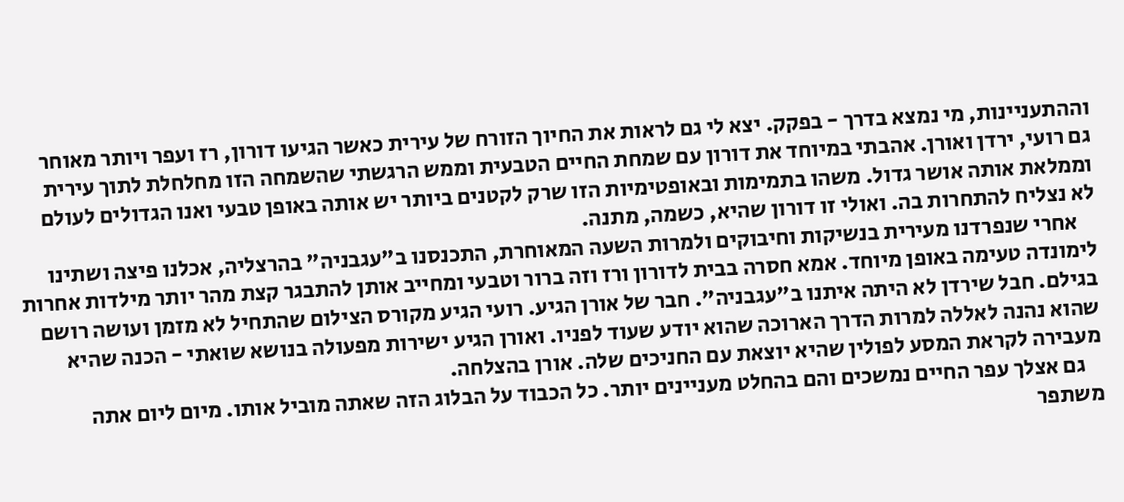וההתעניינות, מי נמצא בדרך - בפקק. יצא לי גם לראות את החיוך הזורח של עירית כאשר הגיעו דורון, רז ועפר ויותר מאוחר גם רועי, ירדן ואורן. אהבתי במיוחד את דורון עם שמחת החיים הטבעית וממש הרגשתי שהשמחה הזו מחלחלת לתוך עירית וממלאת אותה אושר גדול. משהו בתמימות ובאופטימיות הזו שרק לקטנים ביותר יש אותה באופן טבעי ואנו הגדולים לעולם לא נצליח להתחרות בה. ואולי זו דורון שהיא, כשמה, מתנה.
    אחרי שנפרדנו מעירית בנשיקות וחיבוקים ולמרות השעה המאוחרת, התכנסנו ב"עגבניה" בהרצליה, אכלנו פיצה ושתינו לימונדה טעימה באופן מיוחד. אמא חסרה בבית לדורון ורז וזה ברור וטבעי ומחייב אותן להתבגר קצת מהר יותר מילדות אחרות בגילם. חבל שירדן לא היתה איתנו ב"עגבניה". חבר של אורן הגיע. רועי הגיע מקורס הצילום שהתחיל לא מזמן ועושה רושם שהוא נהנה לאללה למרות הדרך הארוכה שהוא יודע שעוד לפניו. ואורן הגיע ישירות מפעולה בנושא שואתי - הכנה שהיא מעבירה לקראת המסע לפולין שהיא יוצאת עם החניכים שלה. אורן בהצלחה.
    גם אצלך עפר החיים נמשכים והם בהחלט מעניינים יותר. כל הכבוד על הבלוג הזה שאתה מוביל אותו. מיום ליום אתה משתפר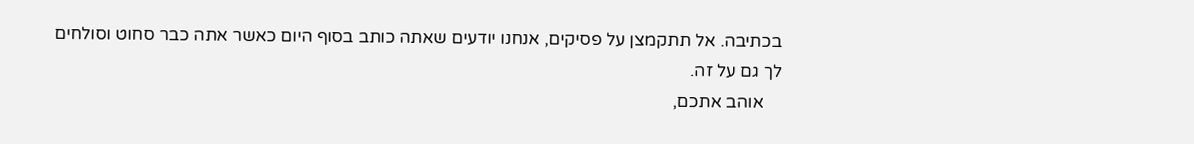בכתיבה. אל תתקמצן על פסיקים, אנחנו יודעים שאתה כותב בסוף היום כאשר אתה כבר סחוט וסולחים לך גם על זה.
    אוהב אתכם,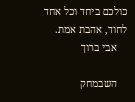כולכם ביחד וכל אחד לחוד, אהבת אמת.
    אבי ברוך

    השבמחק